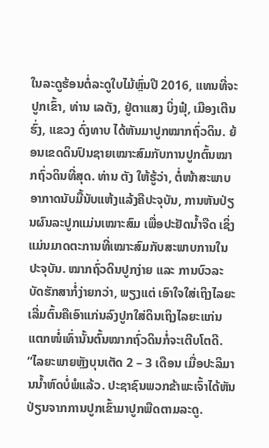ໃນລະດູຮ້ອນຕໍ່ລະດູໃບໄມ້ຫຼົ່ນປີ 2016, ແທນທີ່ຈະປູກເຂົ້າ, ທ່ານ ເລຕັງ, ຢູ່ຕາແສງ ບິ່ງຟຸ໋, ເມືອງເຕີນຮົ່ງ, ແຂວງ ດົ່ງທາບ ໄດ້ຫັນມາປູກໝາກຖົ່ວດິນ. ຍ້ອນເຂດດິນປົນຊາຍເໝາະສົມກັບການປູກຕົ້ນໝາກຖົ່ວດິນທີ່ສຸດ. ທ່ານ ຕັງ ໃຫ້ຮູ້ວ່າ, ຕໍ່ໜ້າສະພາບອາກາດນັບມື້ນັບແຫ້ງແລ້ງຄືປະຈຸບັນ, ການຫັນປ່ຽນຜົນລະປູກແມ່ນເໝາະສົມ ເພື່ອປະຢັດນ້ຳຈືດ ເຊິ່ງແມ່ນມາດຕະການທີ່ເໝາະສົມກັບສະພາບການໃນປະຈຸບັນ. ໝາກຖົ່ວດິນປູກງ່າຍ ແລະ ການບົວລະບັດຮັກສາກໍ່ງ່າຍກວ່າ, ພຽງແຕ່ ເອົາໃຈໃສ່ເຖິງໄລຍະເລີ່ມຕົ້ນຄືເອົາແກ່ນລົງປູກໃສ່ດິນເຖິງໄລຍະແກ່ນແຕກໜໍ່ເທົ່ານັ້ນຕົ້ນໝາກຖົ່ວດິນກໍ່ຈະເຕີບໂຕດີ.
“ໄລຍະພາຍຫຼັງບຸນເຕັດ 2 – 3 ເດືອນ ເມື່ອປະລິມານນ້ຳຫົດບໍ່ພໍແລ້ວ. ປະຊາຊົນພວກຂ້າພະເຈົ້າໄດ້ຫັນປ່ຽນຈາກການປູກເຂົ້າມາປູກພືດຕາມລະດູ.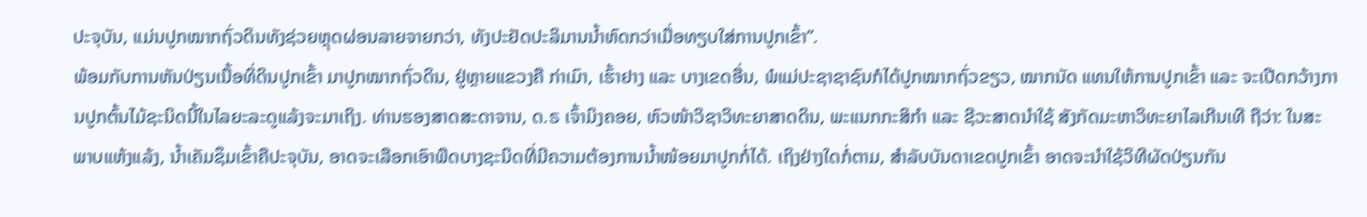ປະຈຸບັນ, ແມ່ນປູກໝາກຖົ່ວດິນທັງຊ່ວຍຫຼຸດຜ່ອນລາຍຈາຍກວ່າ, ທັງປະຢັດປະລິມານນ້ຳຫົດກວ່າເມື່ອທຽບໃສ່ການປູກເຂົ້າ”.
ພ້ອມກັບການຫັນປ່ຽນເນື້ອທິ່ດິນປູກເຂົ້າ ມາປູກໝາກຖົ່ວດິນ, ຢູ່ຫຼາຍແຂວງຄື ກ່າເມົາ, ເຮົ້າຢາງ ແລະ ບາງເຂດອື່ນ, ພໍແມ່ປະຊາຊາຊົນກໍໄດ້ປູກໝາກຖົ່ວຂຽວ, ໝາກນັດ ແທນໃຫ້ການປູກເຂົ້າ ແລະ ຈະເປີດກວ້າງການປູກຕົ້ນໄມ້ຊະນິດນີ້ໃນໄລຍະລະດູແລ້ງຈະມາເຖິງ. ທ່ານຮອງສາດສະດາຈານ, ດ.ຣ ເຈົ້າມິງຄອຍ, ຫົວໜ້າວິຊາວິທະຍາສາດດິນ, ພະແນກກະສິກຳ ແລະ ຊີວະສາດນຳໃຊ້ ສັງກັດມະຫາວິທະຍາໄລເກີນເທີ ຖືວ່າ: ໃນສະພາບແຫ້ງແລ້ງ, ນ້ຳເຄັມຊຶມເຂົ້າຄືປະຈຸບັນ, ອາດຈະເລືອກເອົາພືດບາງຊະນິດທີ່ມີຄວາມຕ້ອງການນ້ຳໜ້ອຍມາປູກກໍ່ໄດ້. ເຖິງຢ່າງໃດກໍ່ຕາມ, ສຳລັບບັນດາເຂດປູກເຂົ້າ ອາດຈະນຳໃຊ້ວິທີຜັດປ່ຽນກັນ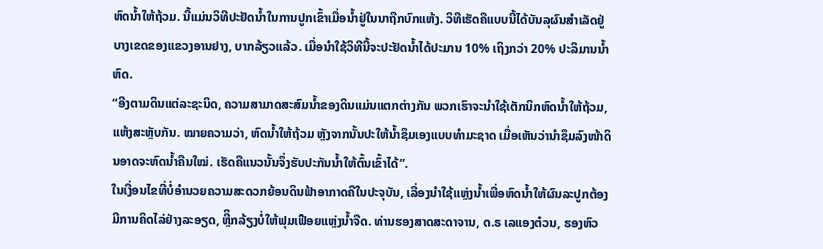ຫົດນ້ຳໃຫ້ຖ້ວມ. ນີ້ແມ່ນວິທີປະຢັດນ້ຳໃນການປູກເຂົ້າເມື່ອນ້ຳຢູ່ໃນນາຖືກບົກແຫ້ງ. ວິທີເຮັດຄືແບບນີ້ໄດ້ບັນລຸຜົນສຳເລັດຢູ່ບາງເຂດຂອງແຂວງອານຢາງ, ບາກລ້ຽວແລ້ວ. ເມື່ອນຳໃຊ້ວິທີນີ້ຈະປະຢັດນ້ຳໄດ້ປະມານ 10% ເຖິງກວ່າ 20% ປະລິມານນ້ຳຫົດ.
“ອີງຕາມດິນແຕ່ລະຊະນິດ, ຄວາມສາມາດສະສົມນ້ຳຂອງດິນແມ່ນແຕກຕ່າງກັນ ພວກເຮົາຈະນຳໃຊ້ເຕັກນິກຫົດນ້ຳໃຫ້ຖ້ວມ, ແຫ້ງສະຫຼັບກັນ. ໝາຍຄວາມວ່າ, ຫົດນ້ຳໃຫ້ຖ້ວມ ຫຼັງຈາກນັ້ນປະໃຫ້ນ້ຳຊຶມເອງແບບທຳມະຊາດ ເມື່ອເຫັນວ່ານຳຊຶມລົງໜ້າດິນອາດຈະຫົດນ້ຳຄືນໃໝ່. ເຮັດຄືແນວນັ້ນຈຶ່ງຮັບປະກັນນ້ຳໃຫ້ຕົ້ນເຂົ້າໄດ້”.
ໃນເງື່ອນໄຂທີ່ບໍ່ອຳນວຍຄວາມສະດວກຍ້ອນດິນຟ້າອາກາດຄືໃນປະຈຸບັນ, ເລື່ອງນຳໃຊ້ແຫຼ່ງນ້ຳເພື່ອຫົດນ້ຳໃຫ້ຜົນລະປູກຕ້ອງມີການຄິດໄລ່ຢ່າງລະອຽດ, ຫຼີິກລ້ຽງບໍ່ໃຫ້ຟຸມເຟືອຍແຫຼ່ງນ້ຳຈືດ. ທ່ານຮອງສາດສະດາຈານ, ດ.ຣ ເລແອງຕ໋ວນ, ຮອງຫົວ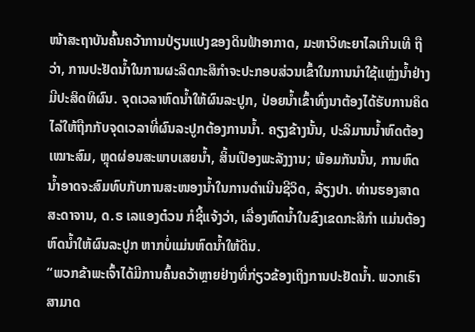ໜ້າສະຖາບັນຄົ້ນຄວ້າການປ່ຽນແປງຂອງດິນຟ້າອາກາດ, ມະຫາວິທະຍາໄລເກີນເທີ ຖືວ່າ, ການປະຢັດນ້ຳໃນການຜະລິດກະສິກຳຈະປະກອບສ່ວນເຂົ້າໃນການນຳໃຊ້ແຫຼ່ງນ້ຳຢ່າງມີປະສິດທິຜົນ. ຈຸດເວລາຫົດນ້ຳໃຫ້ຜົນລະປູກ, ປ່ອຍນ້ຳເຂົ້າທົ່ງນາຕ້ອງໄດ້ຮັບການຄິດໄລ່ໃຫ້ຖືກກັບຈຸດເວລາທີ່ຜົນລະປູກຕ້ອງການນ້ຳ. ຄຽງຂ້າງນັ້ນ, ປະລິມານນ້ຳຫົດຕ້ອງເໝາະສົມ, ຫຼຸດຜ່ອນສະພາບເສຍນ້ຳ, ສິ້ນເປືອງພະລັງງານ; ພ້ອມກັນນັ້ນ, ການຫົດນ້ຳອາດຈະສົມທົບກັບການສະໜອງນ້ຳໃນການດຳເນີນຊີວິດ, ລ້ຽງປາ. ທ່ານຮອງສາດສະດາຈານ, ດ.ຣ ເລແອງຕ໋ວນ ກໍຊີ້ແຈ້ງວ່າ, ເລື່ອງຫົດນ້ຳໃນຂົງເຂດກະສິກຳ ແມ່ນຕ້ອງຫົດນ້ຳໃຫ້ຜົນລະປູກ ຫາກບໍ່ແມ່ນຫົດນ້ຳໃຫ້ດິນ.
“ພວກຂ້າພະເຈົ້າໄດ້ມີການຄົ້ນຄວ້າຫຼາຍຢ່າງທີ່ກ່ຽວຂ້ອງເຖິງການປະຢັດນ້ຳ. ພວກເຮົາສາມາດ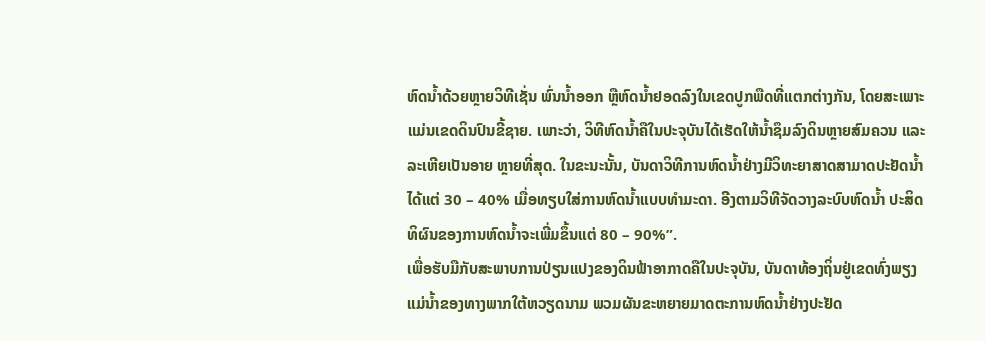ຫົດນ້ຳດ້ວຍຫຼາຍວິທີເຊັ່ນ ພົ່ນນ້ຳອອກ ຫຼືຫົດນ້ຳຢອດລົງໃນເຂດປູກພືດທີ່ແຕກຕ່າງກັນ, ໂດຍສະເພາະແມ່ນເຂດດິນປົນຂີ້ຊາຍ. ເພາະວ່າ, ວິທີຫົດນ້ຳຄືໃນປະຈຸບັນໄດ້ເຮັດໃຫ້ນ້ຳຊຶມລົງດິນຫຼາຍສົມຄວນ ແລະ ລະເຫີຍເປັນອາຍ ຫຼາຍທີ່ສຸດ. ໃນຂະນະນັ້ນ, ບັນດາວິທີການຫົດນ້ຳຢ່າງມີວິທະຍາສາດສາມາດປະຢັດນ້ຳໄດ້ແຕ່ 30 – 40% ເມື່ອທຽບໃສ່ການຫົດນ້ຳແບບທຳມະດາ. ອີງຕາມວິທີຈັດວາງລະບົບຫົດນ້ຳ ປະສິດທິຜົນຂອງການຫົດນ້ຳຈະເພີ່ມຂຶ້ນແຕ່ 80 – 90%”.
ເພື່ອຮັບມືກັບສະພາບການປ່ຽນແປງຂອງດິນຟ້າອາກາດຄືໃນປະຈຸບັນ, ບັນດາທ້ອງຖິ່ນຢູ່ເຂດທົ່ງພຽງແມ່ນ້ຳຂອງທາງພາກໃຕ້ຫວຽດນາມ ພວມຜັນຂະຫຍາຍມາດຕະການຫົດນ້ຳຢ່າງປະຢັດ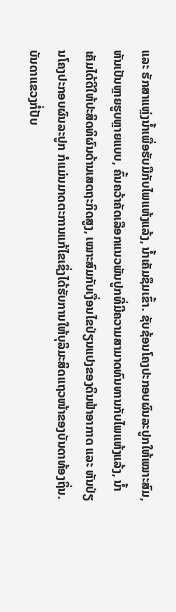ແລະ ຮັກສາແຫຼ່ງນ້ຳເພື່ອຮັບມືກັບໄພແຫ້ງແລ້ງ, ນ້ຳເຄັມຊຶມເຂົ້າ. ຊັບຊ້ອນໂຄງປະກອບຜົນລະປູກໃຫ້ເໝາະສົມ, ຫັນເປັນຫຼາຍຮູບຫຼາຍແບບ, ຄົ້ນຄວ້າຄັດເລືອກແນວພັນປູກທີ່ມີຄວາມສາມາດທົນທານກັບໄພແຫ້ງແລ້ງ, ນ້ຳເຄັມໄດ້ດີໃຫ້ປະສິດທິຜົນດ້ານເສດຖະກິດສູງ, ເໝາະສົມກັບເງື່ອນໄຂປ່ຽນແປງຂອງດິນຟ້າອາກາດ ແລະ ຫັນປ່ຽນໂຄງປະກອບຜົນລະປູກ ກໍແມ່ນມາດຕະການແກ້ໄຂເຊິ່ງໄດ້ຮັບການໃຫ້ບຸລິມະສິດແຖວໜ້າຂອງບັນດາທ້ອງຖິ່ນ. ບັນດາແຂວງກໍ່ປັບ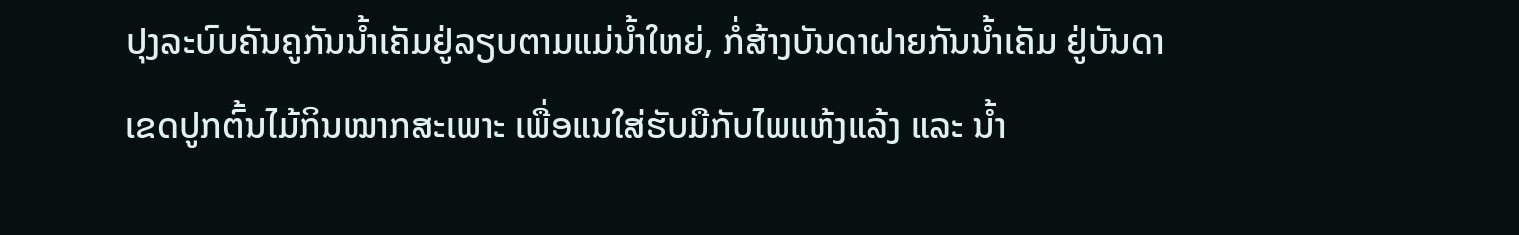ປຸງລະບົບຄັນຄູກັນນ້ຳເຄັມຢູ່ລຽບຕາມແມ່ນ້ຳໃຫຍ່, ກໍ່ສ້າງບັນດາຝາຍກັນນ້ຳເຄັມ ຢູ່ບັນດາເຂດປູກຕົ້ນໄມ້ກິນໝາກສະເພາະ ເພື່ອແນໃສ່ຮັບມືກັບໄພແຫ້ງແລ້ງ ແລະ ນ້ຳ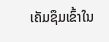ເຄັມຊຶມເຂົ້າໃນ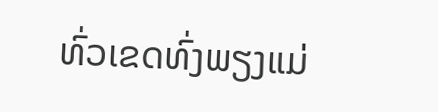ທົ່ວເຂດທົ່ງພຽງແມ່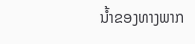ນ້ຳຂອງທາງພາກ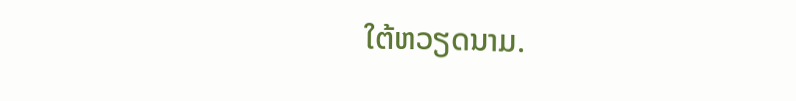ໃຕ້ຫວຽດນາມ.